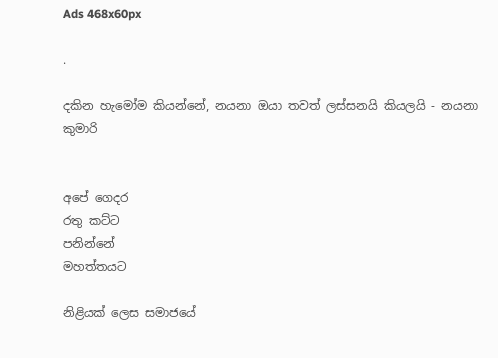Ads 468x60px

.

දකින හැමෝම කියන්නේ, නයනා ඔයා තවත් ලස්‌සනයි කියලයි - නයනා කුමාරි


අපේ ගෙදර
රතු කට්‌ට
පනින්නේ
මහත්තයට

නිළියක්‌ ලෙස සමාජයේ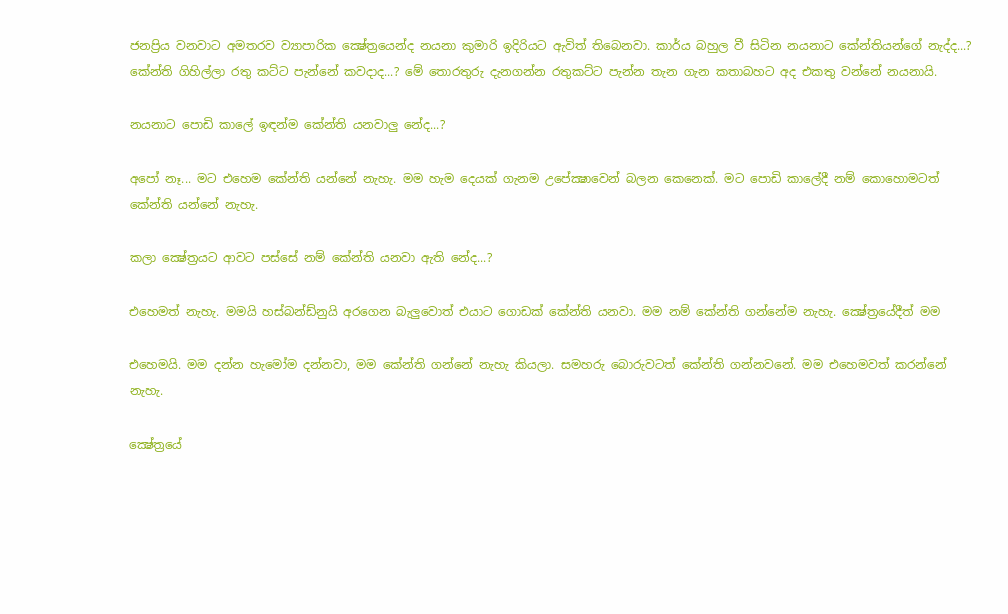ජනප්‍රිය වනවාට අමතරව ව්‍යාපාරික ක්‍ෂේත්‍රයෙන්ද නයනා කුමාරි ඉදිරියට ඇවිත් තිබෙනවා. කාර්ය බහුල වී සිටින නයනාට කේන්තියන්ගේ නැද්ද...? කේන්ති ගිහිල්ලා රතු කට්‌ට පැන්නේ කවදාද...? මේ තොරතුරු දැනගන්න රතුකට්‌ට පැන්න තැන ගැන කතාබහට අද එකතු වන්නේ නයනායි.

නයනාට පොඩි කාලේ ඉඳන්ම කේන්ති යනවාලු නේද...?

අපෝ නෑ... මට එහෙම කේන්ති යන්නේ නැහැ. මම හැම දෙයක්‌ ගැනම උපේක්‍ෂාවෙන් බලන කෙනෙක්‌. මට පොඩි කාලේදී නම් කොහොමටත් කේන්ති යන්නේ නැහැ.

කලා ක්‍ෂේත්‍රයට ආවට පස්‌සේ නම් කේන්ති යනවා ඇති නේද...?

එහෙමත් නැහැ. මමයි හස්‌බන්ඩ්නුයි අරගෙන බැලුවොත් එයාට ගොඩක්‌ කේන්ති යනවා. මම නම් කේන්ති ගන්නේම නැහැ. ක්‍ෂේත්‍රයේදීත් මම

එහෙමයි. මම දන්න හැමෝම දන්නවා, මම කේන්ති ගන්නේ නැහැ කියලා. සමහරු බොරුවටත් කේන්ති ගන්නවනේ. මම එහෙමවත් කරන්නේ නැහැ.

ක්‍ෂේත්‍රයේ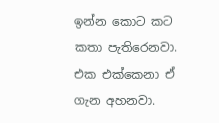ඉන්න කොට කට කතා පැතිරෙනවා. එක එක්‌කෙනා ඒ ගැන අහනවා.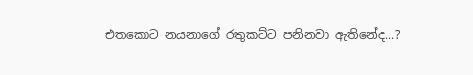එතකොට නයනාගේ රතුකට්‌ට පනිනවා ඇතිනේද...?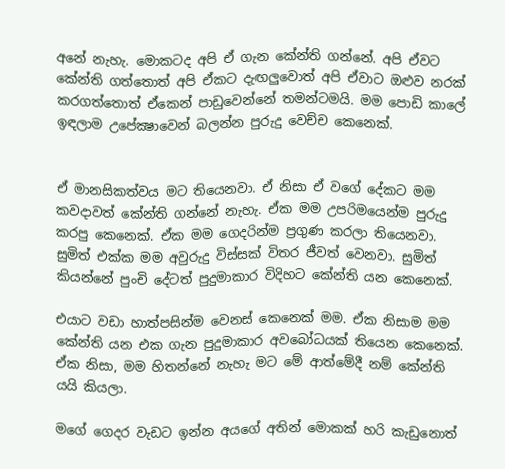අනේ නැහැ. මොකටද අපි ඒ ගැන කේන්ති ගන්නේ. අපි ඒවට කේන්ති ගත්තොත් අපි ඒකට දැඟලුවොත් අපි ඒවාට ඔළුව නරක්‌ කරගත්තොත් ඒකෙන් පාඩුවෙන්නේ තමන්ටමයි. මම පොඩි කාලේ ඉඳලාම උපේක්‍ෂාවෙන් බලන්න පුරුදු වෙච්ච කෙනෙක්‌.


ඒ මානසිකත්වය මට තියෙනවා. ඒ නිසා ඒ වගේ දේකට මම කවදාවත් කේන්ති ගන්නේ නැහැ. ඒක මම උපරිමයෙන්ම පුරුදු කරපු කෙනෙක්‌. ඒක මම ගෙදරින්ම ප්‍රගුණ කරලා තියෙනවා. සුමිත් එක්‌ක මම අවුරුදු විස්‌සක්‌ විතර ජීවත් වෙනවා. සුමිත් කියන්නේ පුංචි දේටත් පුදුමාකාර විදිහට කේන්ති යන කෙනෙක්‌.

එයාට වඩා හාත්පසින්ම වෙනස්‌ කෙනෙක්‌ මම. ඒක නිසාම මම කේන්ති යන එක ගැන පුදුමාකාර අවබෝධයක්‌ තියෙන කෙනෙක්‌. ඒක නිසා, මම හිතන්නේ නැහැ මට මේ ආත්මේදී නම් කේන්ති යයි කියලා.

මගේ ගෙදර වැඩට ඉන්න අයගේ අතින් මොකක්‌ හරි කැඩුනොත්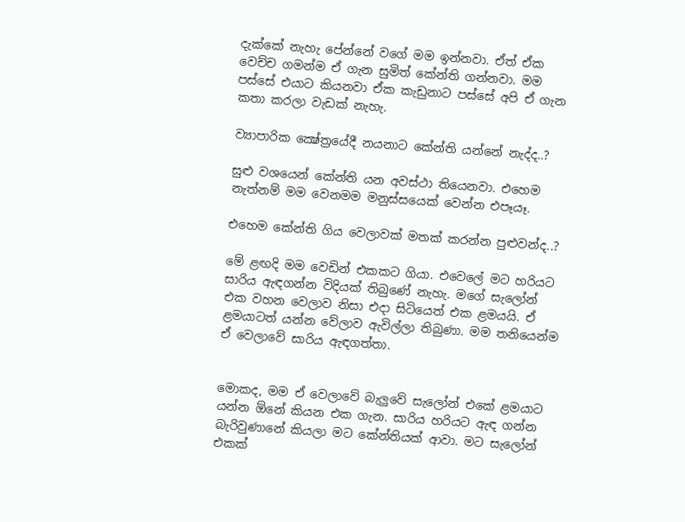දැක්‌කේ නැහැ පේන්නේ වගේ මම ඉන්නවා. ඒත් ඒක වෙච්ච ගමන්ම ඒ ගැන සුමිත් කේන්ති ගන්නවා. මම පස්‌සේ එයාට කියනවා ඒක කැඩුනාට පස්‌සේ අපි ඒ ගැන කතා කරලා වැඩක්‌ නැහැ.

ව්‍යාපාරික ක්‍ෂේත්‍රයේදී නයනාට කේන්ති යන්නේ නැද්ද..?

සුළු වශයෙන් කේන්ති යන අවස්‌ථා තියෙනවා. එහෙම නැත්නම් මම වෙනමම මනුස්‌සයෙක්‌ වෙන්න එපෑයෑ.

එහෙම කේන්ති ගිය වෙලාවක්‌ මතක්‌ කරන්න පුළුවන්ද..?

මේ ළඟදි මම වෙඩින් එකකට ගියා. එවෙලේ මට හරියට සාරිය ඇඳගන්න විදියක්‌ තිබුණේ නැහැ. මගේ සැලෝන් එක වහන වෙලාව නිසා එදා සිටියෙත් එක ළමයයි. ඒ ළමයාටත් යන්න වේලාව ඇවිල්ලා තිබුණා. මම තනියෙන්ම ඒ වෙලාවේ සාරිය ඇඳගත්තා.


මොකද, මම ඒ වෙලාවේ බැලුවේ සැලෝන් එකේ ළමයාට යන්න ඕනේ කියන එක ගැන. සාරිය හරියට ඇඳ ගන්න බැරිවුණානේ කියලා මට කේන්තියක්‌ ආවා. මට සැලෝන් එකක්‌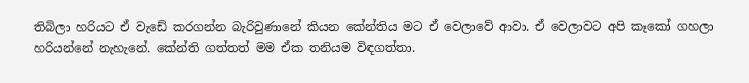තිබිලා හරියට ඒ වැඩේ කරගන්න බැරිවුණානේ කියන කේන්තිය මට ඒ වෙලාවේ ආවා. ඒ වෙලාවට අපි කෑකෝ ගහලා හරියන්නේ නැහැනේ. කේන්ති ගත්තත් මම ඒක තනියම විඳගත්තා.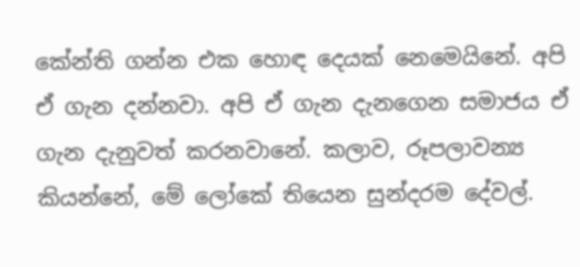කේන්ති ගන්න එක හොඳ දෙයක්‌ නෙමෙයිනේ. අපි ඒ ගැන දන්නවා. අපි ඒ ගැන දැනගෙන සමාජය ඒ ගැන දැනුවත් කරනවානේ. කලාව, රූපලාවන්‍ය කියන්නේ, මේ ලෝකේ තියෙන සුන්දරම දේවල්.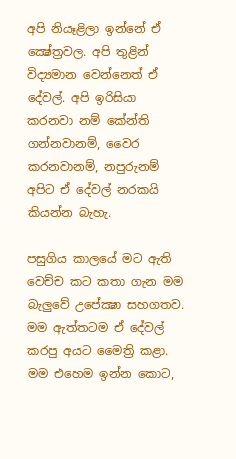අපි නියෑළිලා ඉන්නේ ඒ ක්‍ෂේත්‍රවල. අපි තුළින් විද්‍යමාන වෙන්නෙත් ඒ දේවල්. අපි ඉරිසියා කරනවා නම් කේන්ති ගන්නවානම්, වෛර කරනවානම්, නපුරුනම් අපිට ඒ දේවල් නරකයි කියන්න බැහැ.

පසුගිය කාලයේ මට ඇති වෙච්ච කට කතා ගැන මම බැලුවේ උපේක්‍ෂා සහගතව. මම ඇත්තටම ඒ දේවල් කරපු අයට මෛත්‍රි කළා. මම එහෙම ඉන්න කොට,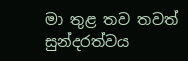මා තුළ තව තවත් සුන්දරත්වය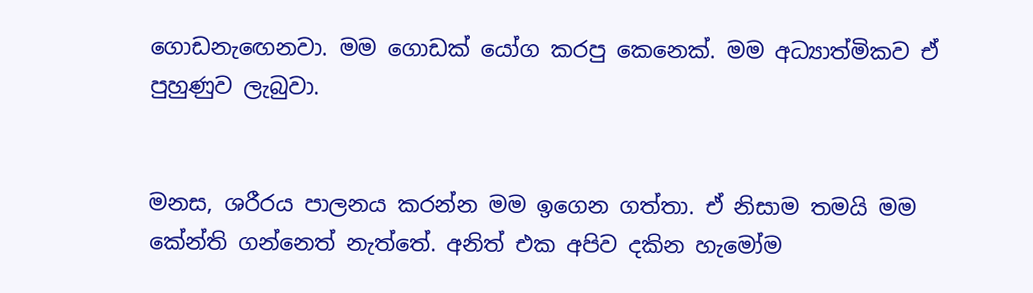ගොඩනැඟෙනවා. මම ගොඩක්‌ යෝග කරපු කෙනෙක්‌. මම අධ්‍යාත්මිකව ඒ පුහුණුව ලැබුවා.


මනස, ශරීරය පාලනය කරන්න මම ඉගෙන ගත්තා. ඒ නිසාම තමයි මම කේන්ති ගන්නෙත් නැත්තේ. අනිත් එක අපිව දකින හැමෝම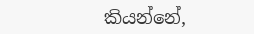කියන්නේ,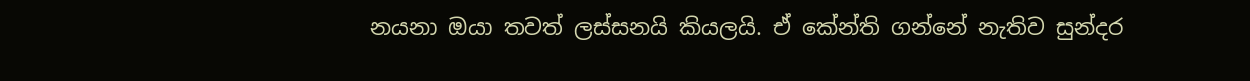නයනා ඔයා තවත් ලස්‌සනයි කියලයි. ඒ කේන්ති ගන්නේ නැතිව සුන්දර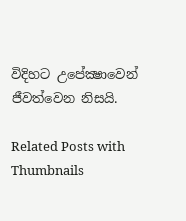විදිහට උපේක්‍ෂාවෙන් ජීවත්වෙන නිසයි.

Related Posts with Thumbnails